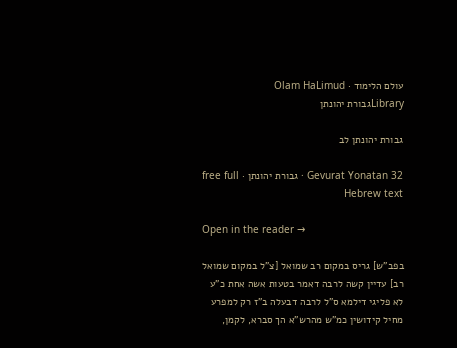עולם הלימוד · Olam HaLimud
Libraryגבורת יהונתן

גבורת יהונתן לב

Gevurat Yonatan 32 · גבורת יהונתן · free full Hebrew text

Open in the reader →

בפב"ש] גריס במקום רב שמואל [צ"ל במקום שמואל רב] עדיין קשה לרבה דאמר בטעות אשה אחת כ"ע לא פליגי דילמא ס"ל לרבה דבעלה ב"ז רק למפרע מחיל קידושין כמ"ש מהרש"א הך סברא, לקמן,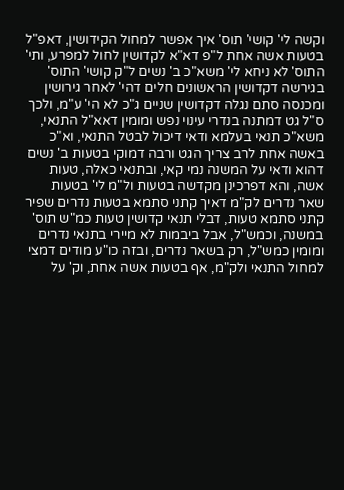וקשה לי' קושי' תוס' איך אפשר למחול הקידושין, דאפ"ל בטעות אשה אחת ל"פ דא"א לקדושין לחול למפרע, ותי' התוס' לא ניחא לי' משא"כ ב' נשים ל"ק קושי' התוס' בגירשה דקדושין הראשונים חלים דהי' לאחר גירושין ומכנסה סתם נגלה דקדושין שניים ג"כ לא הי' ע"מ, ולכך ס"ל גט דמתנה בנדרי עינוי נפש ומומין דאא"ל התנאי, משא"כ תנאי בעלמא ודאי דיכול לבטל התנאי, וא"כ באשה אחת לרב צריך הגט ורבה דמוקי בטעות ב' נשים דהוא ודאי על המשנה נמי קאי, ובתנאי כאלה, טעות אשה, והא דפרכינן מקדשה בטעות ול"מ לי' בטעות שאר נדרים לק"מ דאיך קתני סתמא בטעות נדרים שפיר קתני סתמא טעות, דבלי תנאי קדושין טעות כמ"ש תוס' במשנה, וכמש"ל, אבל ביבמות לא מיירי בתנאי נדרים ומומין כמש"ל, רק בשאר נדרים, ובזה כו"ע מודים דמצי למחול התנאי ולק"מ, אף בטעות אשה אחת, וק' על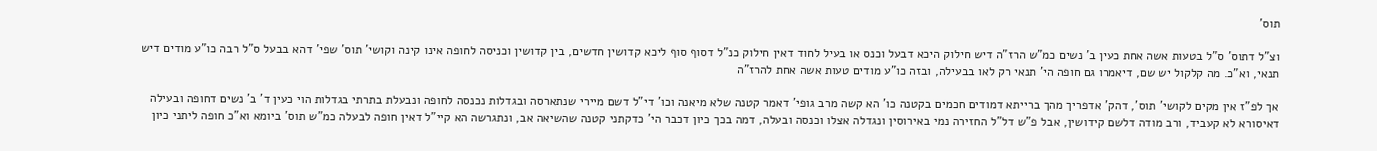תוס'

וצ"ל דתוס' ס"ל בטעות אשה אחת כעין ב' נשים כמ"ש הרז"ה דיש חילוק היכא דבעל וכנס או בעיל לחוד דאין חילוק כנ"ל דסוף סוף ליכא קדושין חדשים, בין קדושין וכניסה לחופה אינו קינה וקושי' תוס' שפי' דהא בבעל ס"ל רבה כו"ע מודים דיש תנאי, וא"כ. מה קלקול יש שם, דיאמרו גם חופה הי' תנאי רק לאו בבעילה, ובזה כו"ע מודים טעות אשה אחת להרז"ה

אך לפ"ז אין מקים לקושי' תוס', דהק' אדפריך מהך ברייתא דמודים חכמים בקטנה כו' הא קשה מרב גופי' דאמר קטנה שלא מיאנה וכו' די"ל דשם מיירי שנתארסה ובגדלות נכנסה לחופה ונבעלת בתרתי בגדלות הוי כעין ד' ב' נשים דחופה ובעילה דאיסורא לא קעביד, ורב מודה דלשם קידושין, אבל פ"ש דל"ל החזירה נמי באירוסין ונגדלה אצלו וכנסה ובעלה, דמה בכך כיון דכבר הי' כדקתני קטנה שהשיאה אב, ונתגרשה הא קיי"ל דאין חופה לבעלה כמ"ש תוס' ביומא וא"כ חופה ליתני כיון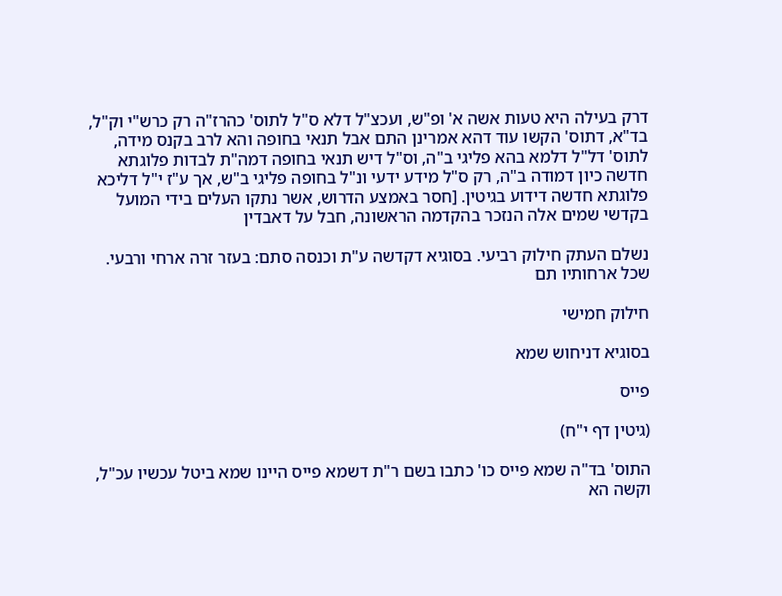דרק בעילה היא טעות אשה א' ופ"ש, ועכצ"ל דלא ס"ל לתוס' כהרז"ה רק כרש"י וק"ל, בד"א, דתוס' הקשו עוד דהא אמרינן התם אבל תנאי בחופה והא לרב בקנס מידה, לתוס' דל"ל דלמא בהא פליגי ב"ה, וס"ל דיש תנאי בחופה דמה"ת לבדות פלוגתא חדשה כיון דמודה ב"ה, רק ס"ל מידע ידעי ונ"ל בחופה פליגי ב"ש, אך ע"ז י"ל דליכא פלוגתא חדשה דידוע בגיטין. [חסר באמצע הדרוש, אשר נתקו העלים בידי המועל בקדשי שמים אלה הנזכר בהקדמה הראשונה, חבל על דאבדין

נשלם העתק חילוק רביעי. בסוגיא דקדשה ע"ת וכנסה סתם: בעזר זרה ארחי ורבעי. שכל ארחותיו תם

חילוק חמישי

בסוגיא דניחוש שמא

פייס

(גיטין דף י"ח)

התוס' בד"ה שמא פייס כו' כתבו בשם ר"ת דשמא פייס היינו שמא ביטל עכשיו עכ"ל, וקשה הא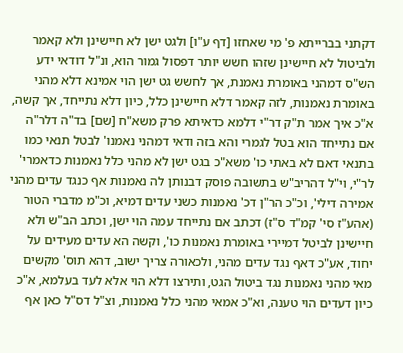דקתני בברייתא פ' מי שאחזו [דף ע"ו] ולגט ישן לא חיישינן ולא קאמר ולביטול לא חיישינן שזהו חשש יותר דפסול גמור הוא, ונ"ל דודאי ידע הש"ס דמהני באומרת נאמנת, אך לחשש גט ישן הוי אמינא דלא מהני באומרת נאמנות, לזה קאמר דלא חיישינן כלל, כיון דלא נתייחד, אך קשה, א"כ איך אמר ת"ק דר"י דלמא כדאיתא פרק משא"ח [שם] בד"ה דלר"ה אם נתייחד הוא בטל לגמרי והא בזה ודאי דמהני נאמנו' לבטל תנאי כמו בתנאי דאם לא באתי כו' משא"כ בגט ישן לא מהני כלל נאמנות כדאמרי' לר"י, וי"ל דהריב"ש בתשובה פוסק דבנותן לה נאמנות אף כנגד עדים מהני אמירה דילי', וכ"כ הר"ן דכ' נאמנות כשני עדים דמיא, וכ"מ מדברי הטור (אהע"ז סי' קמ"ד ס"ז) דכתב אם נתייחד עמה הוי ישן, וכתב הב"ש ולא חיישינן לביטל דמיירי באומרת נאמנות כו', וקשה הא עדים מעידים על יחוד, אע"כ דאף נגד עדים מהני, ולכאורה צריך ישוב, דהא תוס' מקשים מאי מהני נאמנות נגד ביטול הגט, ותירצו דלא הוי אלא לעד בעלמא, א"כ כיון דעדים הוי טענה, וא"כ אמאי מהני כלל נאמנות, וצ"ל דס"ל כאן אף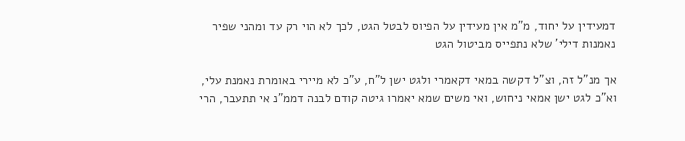דמעידין על יחוד, מ"מ אין מעידין על הפיוס לבטל הגט, לכך לא הוי רק עד ומהני שפיר נאמנות דילי' שלא נתפייס מביטול הגט

אך מנ"ל זה, וצ"ל דקשה במאי דקאמרי ולגט ישן ל"ח, ע"כ לא מיירי באומרת נאמנת עלי, וא"כ לגט ישן אמאי ניחוש, ואי משים שמא יאמרו גיטה קודם לבנה דממ"נ אי תתעבר, הרי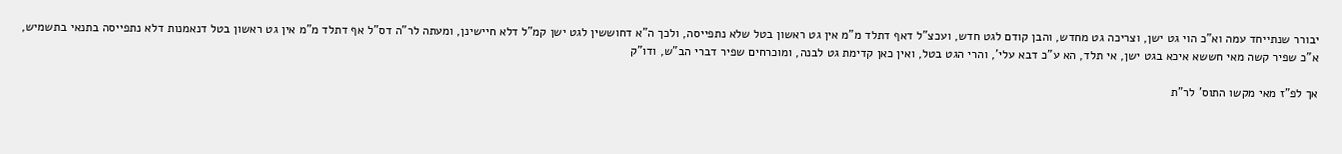יבורר שנתייחד עמה וא"כ הוי גט ישן, וצריכה גט מחדש, והבן קודם לגט חדש, ועכצ"ל דאף דתלד מ"מ אין גט ראשון בטל שלא נתפייסה, ולכך ה"א דחוששין לגט ישן קמ"ל דלא חיישינן, ומעתה לר"ה דס"ל אף דתלד מ"מ אין גט ראשון בטל דנאמנות דלא נתפייסה בתנאי בתשמיש, א"כ שפיר קשה מאי חששא איכא בגט ישן, אי תלד, הא ע"כ דבא עלי', והרי הגט בטל, ואין כאן קדימת גט לבנה, ומוכרחים שפיר דברי הב"ש, ודו"ק

אך לפ"ז מאי מקשו התוס' לר"ת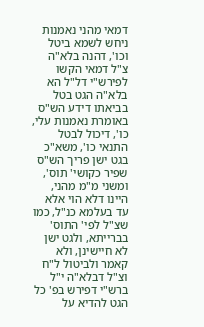דמאי מהני נאמנות ניחש לשמא ביטל וכו', דהנה בלא"ה צ"ל דמאי הקשו לפירש"י דל"ל הא בלא"ה הגט בטל בביאתו דידע הש"ס באומרת נאמנות עלי, כו', דיכול לבטל התנאי כו', משא"כ בגט ישן פריך הש"ס שפיר כקושי' תוס', ומשני מ"מ מהני, היינו דלא הוי אלא עד בעלמא כנ"ל, כמו שצ"ל לפי' התוס' בברייתא, ולגט ישן לא חיישינן, ולא קאמר ולביטול ל"ח וצ"ל דבלא"ה י"ל ברש"י דפירש בפ' כל הגט להדיא על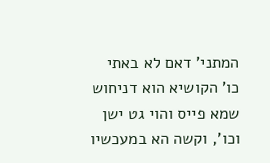המתני' דאם לא באתי כו' הקושיא הוא דניחוש שמא פייס והוי גט ישן וכו', וקשה הא במעכשיו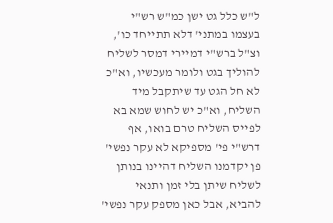ל"ש כלל גט ישן כמ"ש רש"י בעצמו במתני' דלא תתייחד כו', וצ"ל ברש"י דמיירי דמסר לשליח להוליך בגט ולומר מעכשיו, וא"כ לא חל הגט עד שיתקבל מיד השליח, וא"כ יש לחוש שמא בא לפייס השליח טרם בואו, אף דרש"י פי' מספיקא לא עקר נפשי' פן יקדמנו השליח דהיינו בנותן לשליח שיתן בלי זמן ותנאי להביא, אבל כאן מספק עקר נפשי'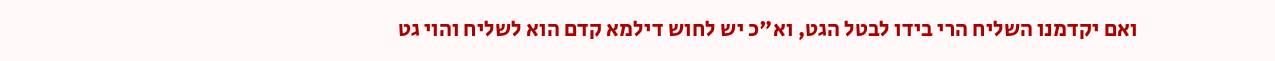ואם יקדמנו השליח הרי בידו לבטל הגט, וא"כ יש לחוש דילמא קדם הוא לשליח והוי גט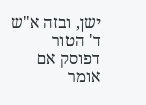ישן, ובזה א"ש ד' הטור דפוסק אם אומר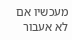מעכשיו אם לא אעבור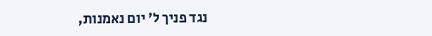נגד פניך ל' יום נאמנות,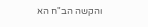והקשה הב"ח הא